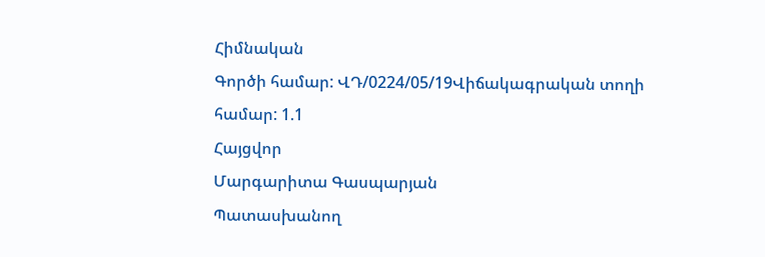Հիմնական
Գործի համար: ՎԴ/0224/05/19Վիճակագրական տողի համար: 1.1
Հայցվոր
Մարգարիտա Գասպարյան
Պատասխանող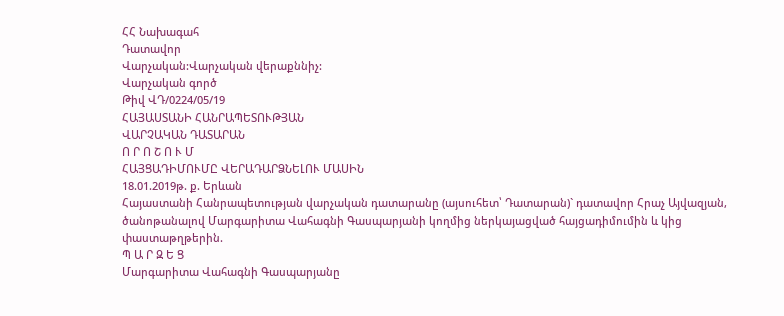ՀՀ Նախագահ
Դատավոր
Վարչական:Վարչական վերաքննիչ:
Վարչական գործ
Թիվ ՎԴ/0224/05/19
ՀԱՅԱՍՏԱՆԻ ՀԱՆՐԱՊԵՏՈՒԹՅԱՆ
ՎԱՐՉԱԿԱՆ ԴԱՏԱՐԱՆ
Ո Ր Ո Շ Ո Ւ Մ
ՀԱՅՑԱԴԻՄՈՒՄԸ ՎԵՐԱԴԱՐՁՆԵԼՈՒ ՄԱՍԻՆ
18.01.2019թ. ք. Երևան
Հայաստանի Հանրապետության վարչական դատարանը (այսուհետ՝ Դատարան)` դատավոր Հրաչ Այվազյան, ծանոթանալով Մարգարիտա Վահագնի Գասպարյանի կողմից ներկայացված հայցադիմումին և կից փաստաթղթերին.
Պ Ա Ր Զ Ե Ց
Մարգարիտա Վահագնի Գասպարյանը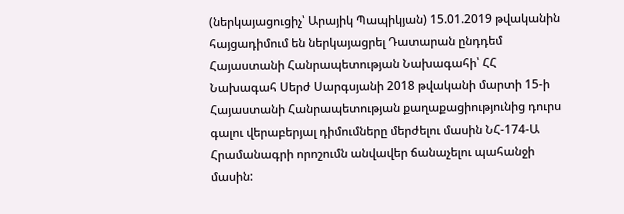(ներկայացուցիչ՝ Արայիկ Պապիկյան) 15.01.2019 թվականին հայցադիմում են ներկայացրել Դատարան ընդդեմ Հայաստանի Հանրապետության Նախագահի՝ ՀՀ Նախագահ Սերժ Սարգսյանի 2018 թվականի մարտի 15-ի Հայաստանի Հանրապետության քաղաքացիությունից դուրս գալու վերաբերյալ դիմումները մերժելու մասին ՆՀ-174-Ա Հրամանագրի որոշումն անվավեր ճանաչելու պահանջի մասին: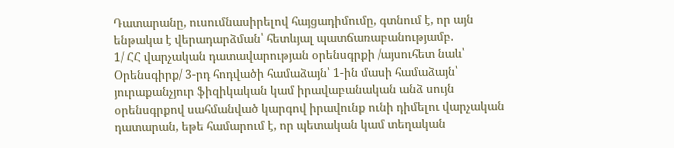Դատարանը, ուսումնասիրելով հայցադիմումը, գտնում է, որ այն ենթակա է վերադարձման՝ հետևյալ պատճառաբանությամբ.
1/ ՀՀ վարչական դատավարության օրենսգրքի /այսուհետ նաև՝ Օրենսգիրք/ 3-րդ հոդվածի համաձայն՝ 1-ին մասի համաձայն՝ յուրաքանչյուր ֆիզիկական կամ իրավաբանական անձ սույն օրենսգրքով սահմանված կարգով իրավունք ունի դիմելու վարչական դատարան, եթե համարում է, որ պետական կամ տեղական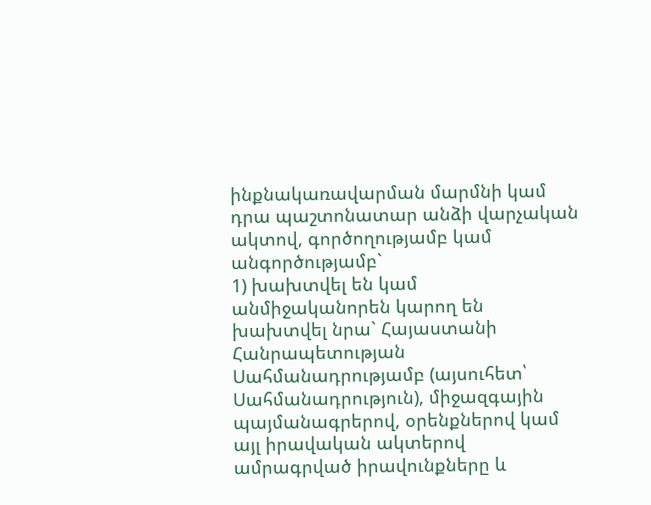ինքնակառավարման մարմնի կամ դրա պաշտոնատար անձի վարչական ակտով, գործողությամբ կամ անգործությամբ`
1) խախտվել են կամ անմիջականորեն կարող են խախտվել նրա` Հայաստանի Հանրապետության Սահմանադրությամբ (այսուհետ՝ Սահմանադրություն), միջազգային պայմանագրերով, օրենքներով կամ այլ իրավական ակտերով ամրագրված իրավունքները և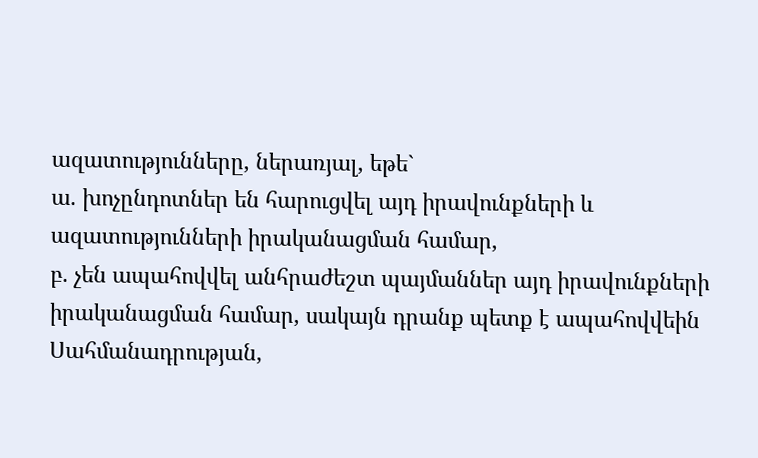ազատությունները, ներառյալ, եթե`
ա. խոչընդոտներ են հարուցվել այդ իրավունքների և ազատությունների իրականացման համար,
բ. չեն ապահովվել անհրաժեշտ պայմաններ այդ իրավունքների իրականացման համար, սակայն դրանք պետք է ապահովվեին Սահմանադրության,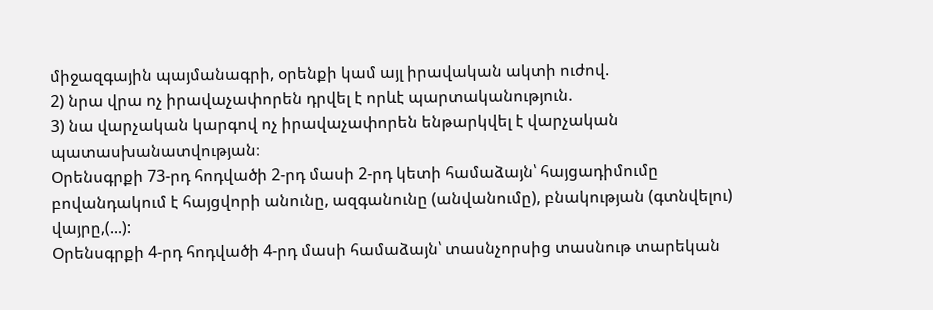միջազգային պայմանագրի, օրենքի կամ այլ իրավական ակտի ուժով.
2) նրա վրա ոչ իրավաչափորեն դրվել է որևէ պարտականություն.
3) նա վարչական կարգով ոչ իրավաչափորեն ենթարկվել է վարչական պատասխանատվության։
Օրենսգրքի 73-րդ հոդվածի 2-րդ մասի 2-րդ կետի համաձայն՝ հայցադիմումը բովանդակում է հայցվորի անունը, ազգանունը (անվանումը), բնակության (գտնվելու) վայրը,(...):
Օրենսգրքի 4-րդ հոդվածի 4-րդ մասի համաձայն՝ տասնչորսից տասնութ տարեկան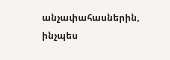անչափահասներին, ինչպես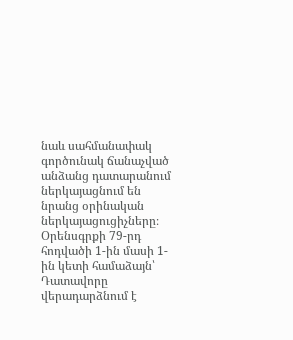նաև սահմանափակ գործունակ ճանաչված անձանց դատարանում ներկայացնում են նրանց օրինական ներկայացուցիչները։
Օրենսգրքի 79-րդ հոդվածի 1-ին մասի 1-ին կետի համաձայն՝ Դատավորը վերադարձնում է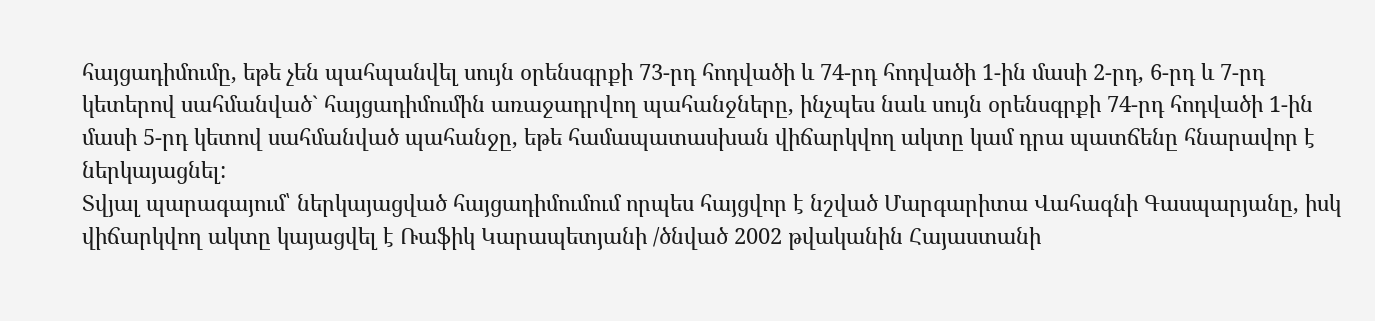հայցադիմումը, եթե չեն պահպանվել սույն օրենսգրքի 73-րդ հոդվածի և 74-րդ հոդվածի 1-ին մասի 2-րդ, 6-րդ և 7-րդ կետերով սահմանված` հայցադիմումին առաջադրվող պահանջները, ինչպես նաև սույն օրենսգրքի 74-րդ հոդվածի 1-ին մասի 5-րդ կետով սահմանված պահանջը, եթե համապատասխան վիճարկվող ակտը կամ դրա պատճենը հնարավոր է ներկայացնել:
Տվյալ պարագայում՝ ներկայացված հայցադիմումում որպես հայցվոր է նշված Մարգարիտա Վահագնի Գասպարյանը, իսկ վիճարկվող ակտը կայացվել է Ռաֆիկ Կարապետյանի /ծնված 2002 թվականին Հայաստանի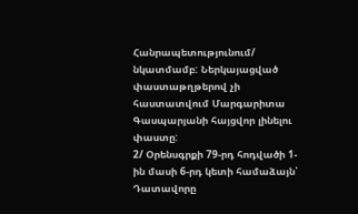Հանրապետությունում/ նկատմամբ: Ներկայացված փաստաթղթերով չի հաստատվում Մարգարիտա Գասպարյանի հայցվոր լինելու փաստը:
2/ Օրենսգրքի 79-րդ հոդվածի 1-ին մասի 6-րդ կետի համաձայն՝ Դատավորը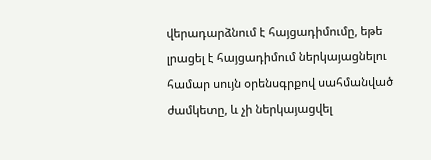վերադարձնում է հայցադիմումը, եթե լրացել է հայցադիմում ներկայացնելու համար սույն օրենսգրքով սահմանված ժամկետը, և չի ներկայացվել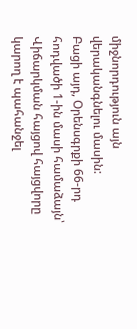միջնորդություն այն վերականգնելու մասին:
Բացի այդ, Օրենսգրքի 66-րդ հոդվածի 1-ին մասի համաձայն՝ Վիճարկման հայցով հայցվորը կարող է պահանջել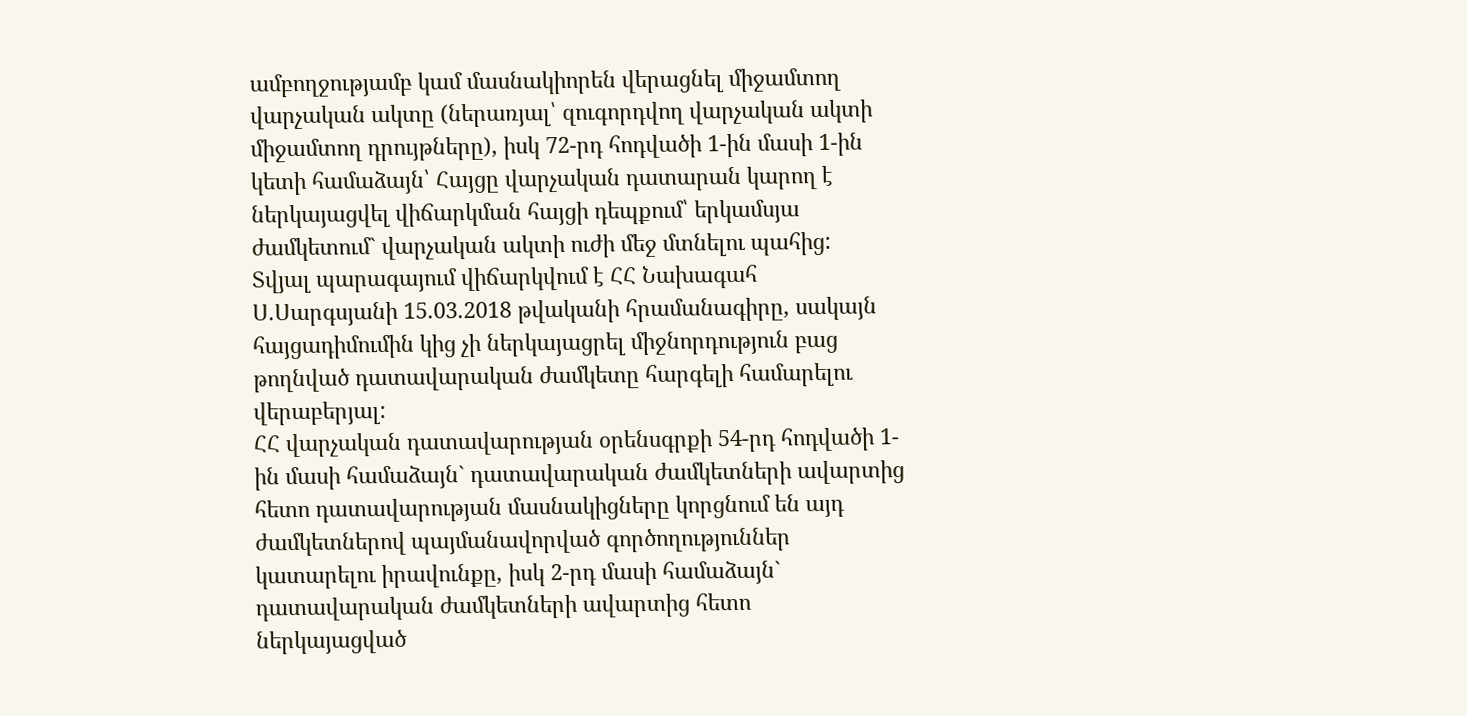ամբողջությամբ կամ մասնակիորեն վերացնել միջամտող վարչական ակտը (ներառյալ՝ զուգորդվող վարչական ակտի միջամտող դրույթները), իսկ 72-րդ հոդվածի 1-ին մասի 1-ին կետի համաձայն՝ Հայցը վարչական դատարան կարող է ներկայացվել վիճարկման հայցի դեպքում՝ երկամսյա ժամկետում` վարչական ակտի ուժի մեջ մտնելու պահից:
Տվյալ պարագայում վիճարկվում է ՀՀ Նախագահ Ս.Սարգսյանի 15.03.2018 թվականի հրամանագիրը, սակայն հայցադիմումին կից չի ներկայացրել միջնորդություն բաց թողնված դատավարական ժամկետը հարգելի համարելու վերաբերյալ:
ՀՀ վարչական դատավարության օրենսգրքի 54-րդ հոդվածի 1-ին մասի համաձայն` դատավարական ժամկետների ավարտից հետո դատավարության մասնակիցները կորցնում են այդ ժամկետներով պայմանավորված գործողություններ կատարելու իրավունքը, իսկ 2-րդ մասի համաձայն` դատավարական ժամկետների ավարտից հետո ներկայացված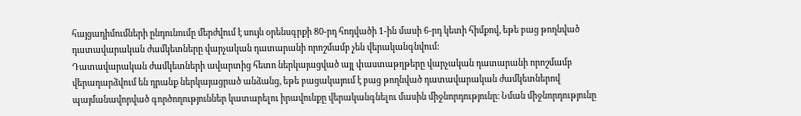հայցադիմումների ընդունումը մերժվում է սույն օրենսգրքի 80-րդ հոդվածի 1-ին մասի 6-րդ կետի հիմքով, եթե բաց թողնված դատավարական ժամկետները վարչական դատարանի որոշմամբ չեն վերականգնվում:
Դատավարական ժամկետների ավարտից հետո ներկայացված այլ փաստաթղթերը վարչական դատարանի որոշմամբ վերադարձվում են դրանք ներկայացրած անձանց, եթե բացակայում է բաց թողնված դատավարական ժամկետներով պայմանավորված գործողություններ կատարելու իրավունքը վերականգնելու մասին միջնորդությունը։ Նման միջնորդությունը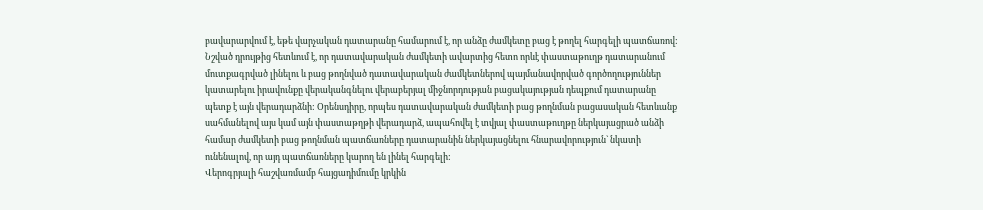բավարարվում է, եթե վարչական դատարանը համարում է, որ անձը ժամկետը բաց է թողել հարգելի պատճառով:
Նշված դրույթից հետևում է, որ դատավարական ժամկետի ավարտից հետո որևէ փաստաթուղթ դատարանում մուտքագրված լինելու և բաց թողնված դատավարական ժամկետներով պայմանավորված գործողություններ կատարելու իրավունքը վերականգնելու վերաբերյալ միջնորդության բացակայության դեպքում դատարանը պետք է այն վերադարձնի: Օրենսդիրը, որպես դատավարական ժամկետի բաց թողնման բացասական հետևանք սահմանելով այս կամ այն փաստաթղթի վերադարձ, ապահովել է տվյալ փաստաթուղթը ներկայացրած անձի համար ժամկետի բաց թողնման պատճառները դատարանին ներկայացնելու հնարավորություն` նկատի ունենալով, որ այդ պատճառները կարող են լինել հարգելի:
Վերոգրյալի հաշվառմամբ հայցադիմումը կրկին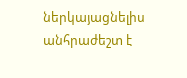ներկայացնելիս անհրաժեշտ է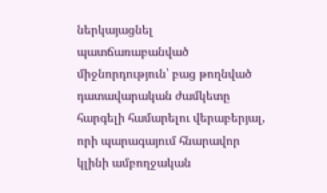ներկայացնել պատճառաբանված միջնորդություն՝ բաց թողնված դատավարական ժամկետը հարգելի համարելու վերաբերյալ, որի պարագայում հնարավոր կլինի ամբողջական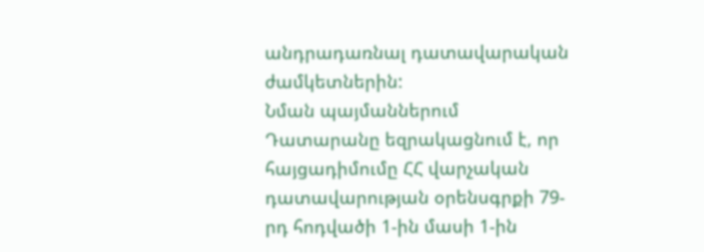անդրադառնալ դատավարական ժամկետներին:
Նման պայմաններում Դատարանը եզրակացնում է, որ հայցադիմումը ՀՀ վարչական դատավարության օրենսգրքի 79-րդ հոդվածի 1-ին մասի 1-ին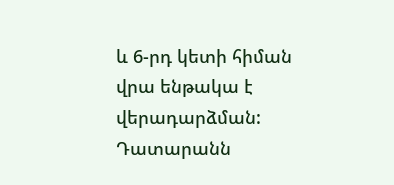և 6-րդ կետի հիման վրա ենթակա է վերադարձման:
Դատարանն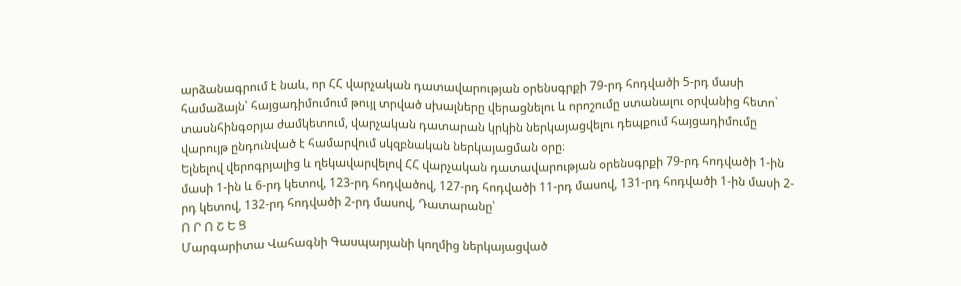արձանագրում է նաև, որ ՀՀ վարչական դատավարության օրենսգրքի 79-րդ հոդվածի 5-րդ մասի համաձայն՝ հայցադիմումում թույլ տրված սխալները վերացնելու և որոշումը ստանալու օրվանից հետո` տասնհինգօրյա ժամկետում, վարչական դատարան կրկին ներկայացվելու դեպքում հայցադիմումը վարույթ ընդունված է համարվում սկզբնական ներկայացման օրը։
Ելնելով վերոգրյալից և ղեկավարվելով ՀՀ վարչական դատավարության օրենսգրքի 79-րդ հոդվածի 1-ին մասի 1-ին և 6-րդ կետով, 123-րդ հոդվածով, 127-րդ հոդվածի 11-րդ մասով, 131-րդ հոդվածի 1-ին մասի 2-րդ կետով, 132-րդ հոդվածի 2-րդ մասով, Դատարանը՝
Ո Ր Ո Շ Ե Ց
Մարգարիտա Վահագնի Գասպարյանի կողմից ներկայացված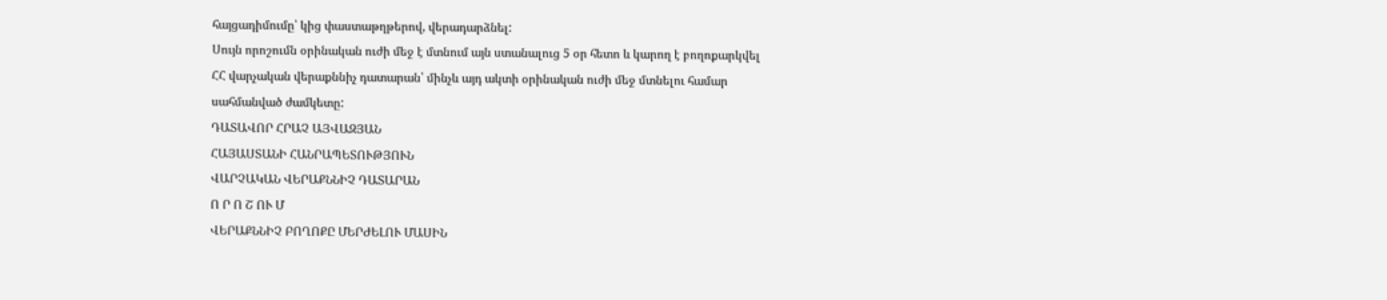հայցադիմումը՝ կից փաստաթղթերով, վերադարձնել:
Սույն որոշումն օրինական ուժի մեջ է մտնում այն ստանալուց 5 օր հետո և կարող է բողոքարկվել ՀՀ վարչական վերաքննիչ դատարան՝ մինչև այդ ակտի օրինական ուժի մեջ մտնելու համար սահմանված ժամկետը:
ԴԱՏԱՎՈՐ ՀՐԱՉ ԱՅՎԱԶՅԱՆ
ՀԱՅԱՍՏԱՆԻ ՀԱՆՐԱՊԵՏՈՒԹՅՈՒՆ
ՎԱՐՉԱԿԱՆ ՎԵՐԱՔՆՆԻՉ ԴԱՏԱՐԱՆ
Ո Ր Ո Շ ՈՒ Մ
ՎԵՐԱՔՆՆԻՉ ԲՈՂՈՔԸ ՄԵՐԺԵԼՈՒ ՄԱՍԻՆ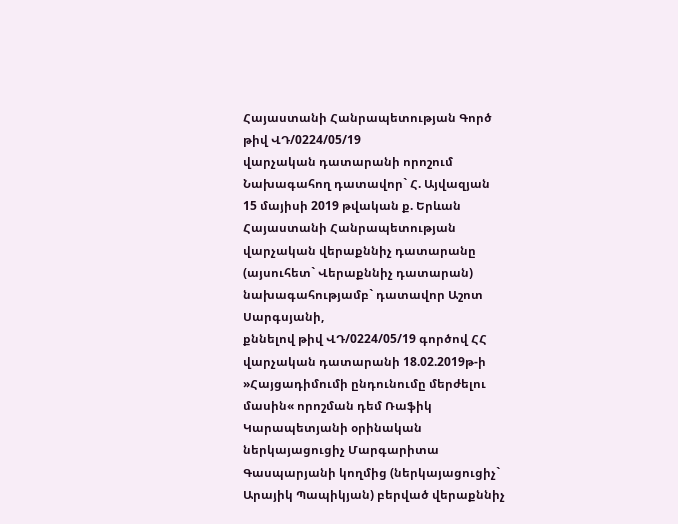Հայաստանի Հանրապետության Գործ թիվ ՎԴ/0224/05/19
վարչական դատարանի որոշում
Նախագահող դատավոր` Հ. Այվազյան
15 մայիսի 2019 թվական ք. Երևան
Հայաստանի Հանրապետության վարչական վերաքննիչ դատարանը
(այսուհետ` Վերաքննիչ դատարան)
նախագահությամբ` դատավոր Աշոտ Սարգսյանի,
քննելով թիվ ՎԴ/0224/05/19 գործով ՀՀ վարչական դատարանի 18.02.2019թ-ի »Հայցադիմումի ընդունումը մերժելու մասին« որոշման դեմ Ռաֆիկ Կարապետյանի օրինական ներկայացուցիչ Մարգարիտա Գասպարյանի կողմից (ներկայացուցիչ` Արայիկ Պապիկյան) բերված վերաքննիչ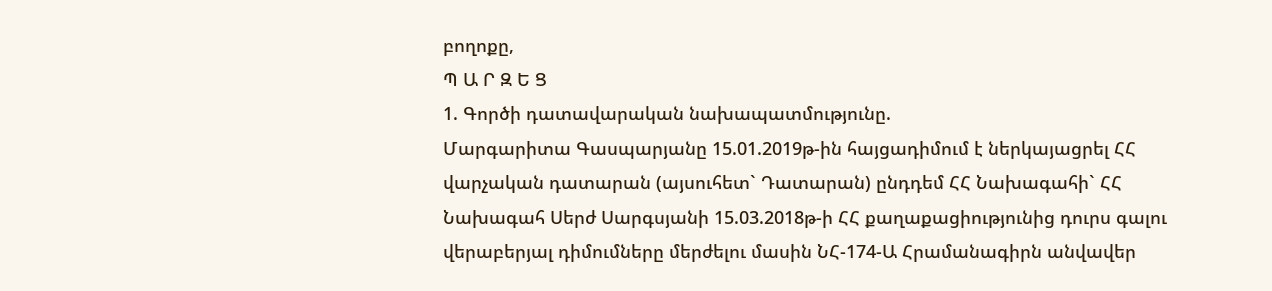բողոքը,
Պ Ա Ր Զ Ե Ց
1. Գործի դատավարական նախապատմությունը.
Մարգարիտա Գասպարյանը 15.01.2019թ-ին հայցադիմում է ներկայացրել ՀՀ վարչական դատարան (այսուհետ` Դատարան) ընդդեմ ՀՀ Նախագահի` ՀՀ Նախագահ Սերժ Սարգսյանի 15.03.2018թ-ի ՀՀ քաղաքացիությունից դուրս գալու վերաբերյալ դիմումները մերժելու մասին ՆՀ-174-Ա Հրամանագիրն անվավեր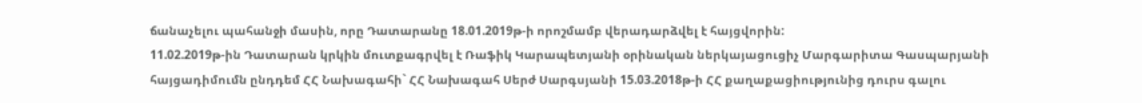ճանաչելու պահանջի մասին, որը Դատարանը 18.01.2019թ-ի որոշմամբ վերադարձվել է հայցվորին:
11.02.2019թ-ին Դատարան կրկին մուտքագրվել է Ռաֆիկ Կարապետյանի օրինական ներկայացուցիչ Մարգարիտա Գասպարյանի հայցադիմումն ընդդեմ ՀՀ Նախագահի` ՀՀ Նախագահ Սերժ Սարգսյանի 15.03.2018թ-ի ՀՀ քաղաքացիությունից դուրս գալու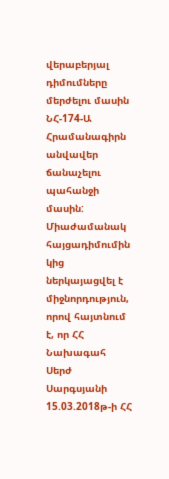վերաբերյալ դիմումները մերժելու մասին ՆՀ-174-Ա Հրամանագիրն անվավեր ճանաչելու պահանջի մասին: Միաժամանակ հայցադիմումին կից ներկայացվել է միջնորդություն, որով հայտնում է, որ ՀՀ Նախագահ Սերժ Սարգսյանի 15.03.2018թ-ի ՀՀ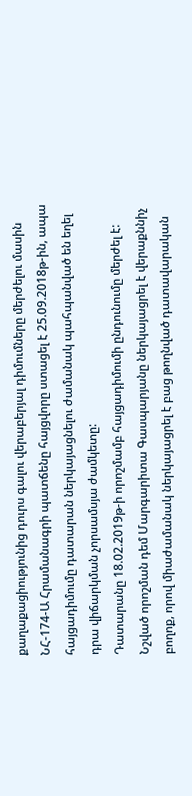քաղաքացիությունից դուրս գալու վերաբերյալ դիմումները մերժելու մասին ՆՀ-174-Ա Հրամանագրի պատճենը հայցվորը ստացել է 25.09.2018թ-ին, ապա հայցադիմումը դատարան ներկայացնելու ժամանակ պահպանված են եղել դրա վիճարկման չորսամսյա ժամկետը:
Դատարանը 18.02.2019թ-ի որոշմամբ հայցադիմումի ընդունումը մերժել է:
Նշված որոշման դեմ Մարգարիտա Գասպարյանը ներկայացրել է վերաքննիչ բողոք, որով միաժամանակ ներկայացրել է բաց թողնված դատավարական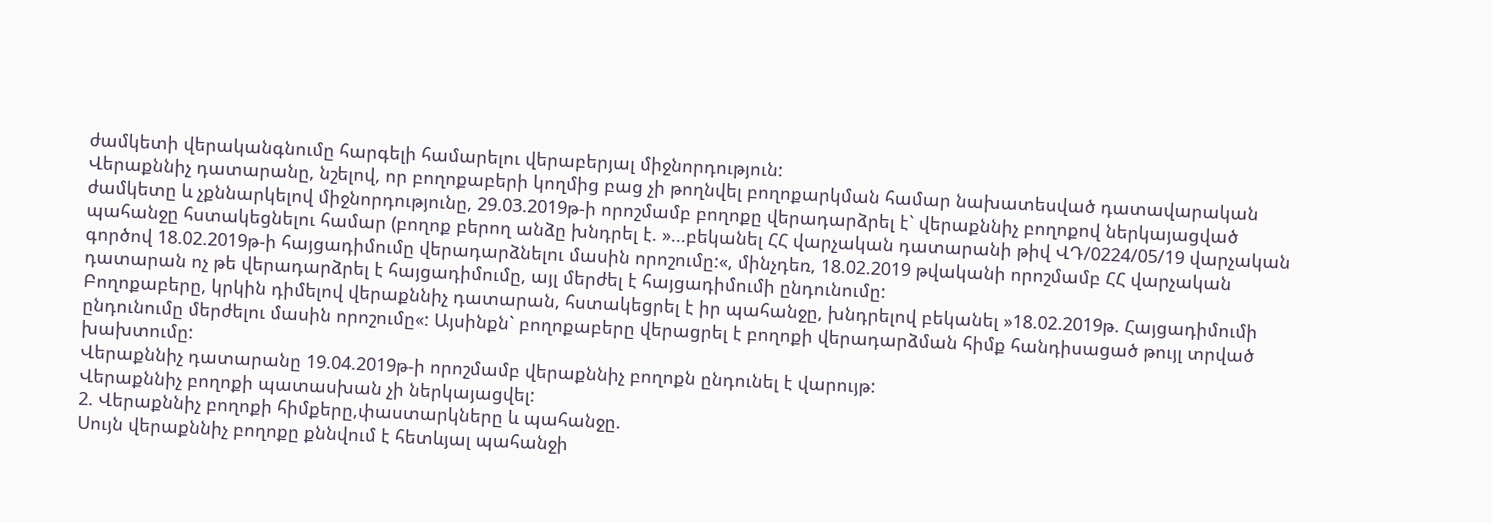ժամկետի վերականգնումը հարգելի համարելու վերաբերյալ միջնորդություն:
Վերաքննիչ դատարանը, նշելով, որ բողոքաբերի կողմից բաց չի թողնվել բողոքարկման համար նախատեսված դատավարական ժամկետը և չքննարկելով միջնորդությունը, 29.03.2019թ-ի որոշմամբ բողոքը վերադարձրել է` վերաքննիչ բողոքով ներկայացված պահանջը հստակեցնելու համար (բողոք բերող անձը խնդրել է. »...բեկանել ՀՀ վարչական դատարանի թիվ ՎԴ/0224/05/19 վարչական գործով 18.02.2019թ-ի հայցադիմումը վերադարձնելու մասին որոշումը:«, մինչդեռ, 18.02.2019 թվականի որոշմամբ ՀՀ վարչական դատարան ոչ թե վերադարձրել է հայցադիմումը, այլ մերժել է հայցադիմումի ընդունումը:
Բողոքաբերը, կրկին դիմելով վերաքննիչ դատարան, հստակեցրել է իր պահանջը, խնդրելով բեկանել »18.02.2019թ. Հայցադիմումի ընդունումը մերժելու մասին որոշումը«: Այսինքն` բողոքաբերը վերացրել է բողոքի վերադարձման հիմք հանդիսացած թույլ տրված խախտումը:
Վերաքննիչ դատարանը 19.04.2019թ-ի որոշմամբ վերաքննիչ բողոքն ընդունել է վարույթ:
Վերաքննիչ բողոքի պատասխան չի ներկայացվել:
2. Վերաքննիչ բողոքի հիմքերը,փաստարկները և պահանջը.
Սույն վերաքննիչ բողոքը քննվում է հետևյալ պահանջի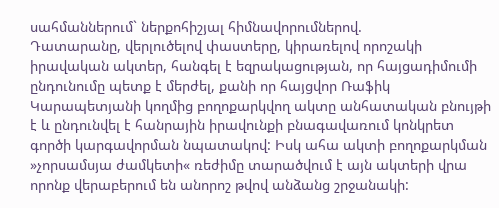սահմաններում` ներքոհիշյալ հիմնավորումներով.
Դատարանը, վերլուծելով փաստերը, կիրառելով որոշակի իրավական ակտեր, հանգել է եզրակացության, որ հայցադիմումի ընդունումը պետք է մերժել, քանի որ հայցվոր Ռաֆիկ Կարապետյանի կողմից բողոքարկվող ակտը անհատական բնույթի է և ընդունվել է հանրային իրավունքի բնագավառում կոնկրետ գործի կարգավորման նպատակով: Իսկ ահա ակտի բողոքարկման »չորսամսյա ժամկետի« ռեժիմը տարածվում է այն ակտերի վրա որոնք վերաբերում են անորոշ թվով անձանց շրջանակի: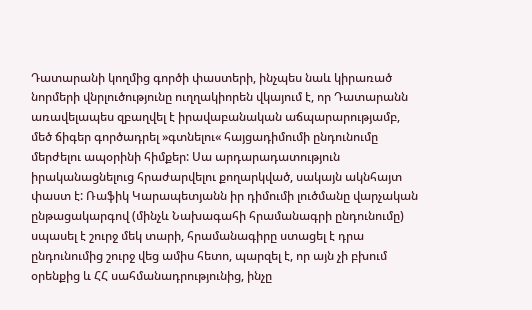Դատարանի կողմից գործի փաստերի, ինչպես նաև կիրառած նորմերի վնրլուծությունը ուղղակիորեն վկայում է, որ Դատարանն առավելապես զբաղվել է իրավաբանական աճպարարությամբ, մեծ ճիգեր գործադրել »գտնելու« հայցադիմումի ընդունումը մերժելու ապօրինի հիմքեր: Սա արդարադատություն իրականացնելուց հրաժարվելու քողարկված, սակայն ակնհայտ փաստ է: Ռաֆիկ Կարապետյանն իր դիմումի լուծմանը վարչական ընթացակարգով (մինչև Նախագահի հրամանագրի ընդունումը) սպասել է շուրջ մեկ տարի, հրամանագիրը ստացել է դրա ընդունումից շուրջ վեց ամիս հետո, պարզել է, որ այն չի բխում օրենքից և ՀՀ սահմանադրությունից, ինչը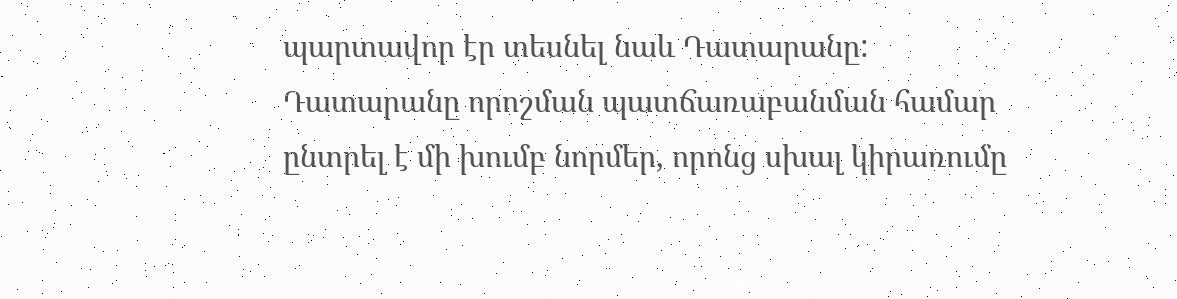պարտավոր էր տեսնել նաև Դատարանը:
Դատարանը որոշման պատճառաբանման համար ընտրել է մի խումբ նորմեր, որոնց սխալ կիրառումը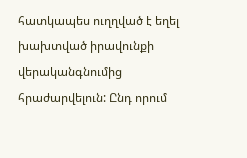հատկապես ուղղված է եղել խախտված իրավունքի վերականգնումից հրաժարվելուն: Ընդ որում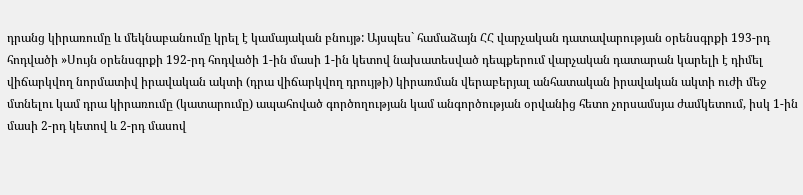դրանց կիրառումը և մեկնաբանումը կրել է կամայական բնույթ: Այսպես` համաձայն ՀՀ վարչական դատավարության օրենսգրքի 193-րդ հոդվածի »Սույն օրենսգրքի 192-րդ հոդվածի 1-ին մասի 1-ին կետով նախատեսված դեպքերում վարչական դատարան կարելի է դիմել վիճարկվող նորմատիվ իրավական ակտի (դրա վիճարկվող դրույթի) կիրառման վերաբերյալ անհատական իրավական ակտի ուժի մեջ մտնելու կամ դրա կիրառումը (կատարումը) ապահոված գործողության կամ անգործության օրվանից հետո չորսամսյա ժամկետում, իսկ 1-ին մասի 2-րդ կետով և 2-րդ մասով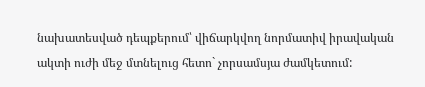նախատեսված դեպքերում՝ վիճարկվող նորմատիվ իրավական ակտի ուժի մեջ մտնելուց հետո` չորսամսյա ժամկետում: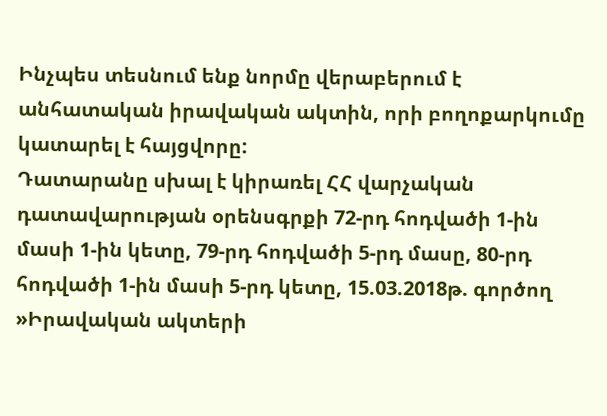Ինչպես տեսնում ենք նորմը վերաբերում է անհատական իրավական ակտին, որի բողոքարկումը կատարել է հայցվորը:
Դատարանը սխալ է կիրառել ՀՀ վարչական դատավարության օրենսգրքի 72-րդ հոդվածի 1-ին մասի 1-ին կետը, 79-րդ հոդվածի 5-րդ մասը, 80-րդ հոդվածի 1-ին մասի 5-րդ կետը, 15.03.2018թ. գործող »Իրավական ակտերի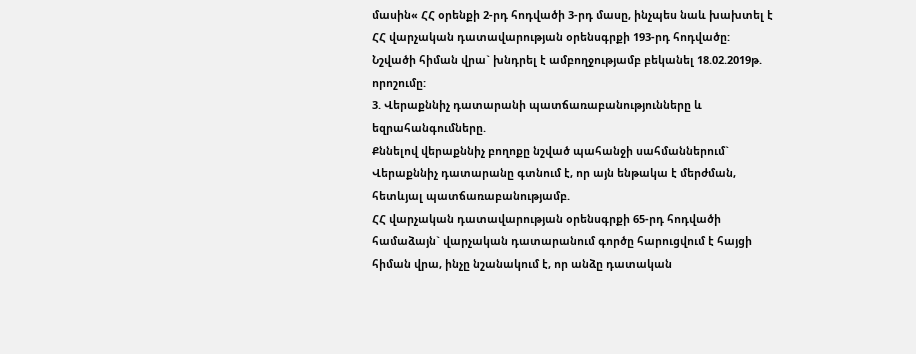մասին« ՀՀ օրենքի 2-րդ հոդվածի 3-րդ մասը, ինչպես նաև խախտել է ՀՀ վարչական դատավարության օրենսգրքի 193-րդ հոդվածը:
Նշվածի հիման վրա` խնդրել է ամբողջությամբ բեկանել 18.02.2019թ. որոշումը:
3. Վերաքննիչ դատարանի պատճառաբանությունները և եզրահանգումները.
Քննելով վերաքննիչ բողոքը նշված պահանջի սահմաններում` Վերաքննիչ դատարանը գտնում է, որ այն ենթակա է մերժման, հետևյալ պատճառաբանությամբ.
ՀՀ վարչական դատավարության օրենսգրքի 65-րդ հոդվածի համաձայն` վարչական դատարանում գործը հարուցվում է հայցի հիման վրա, ինչը նշանակում է, որ անձը դատական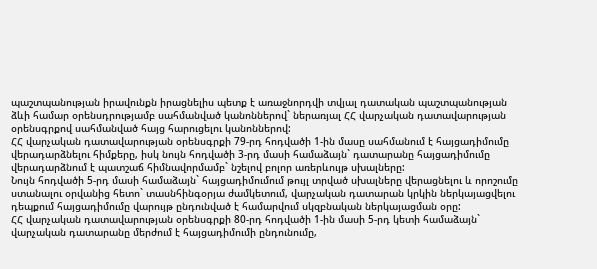պաշտպանության իրավունքն իրացնելիս պետք է առաջնորդվի տվյալ դատական պաշտպանության ձևի համար օրենսդրությամբ սահմանված կանոններով` ներառյալ ՀՀ վարչական դատավարության օրենսգրքով սահմանված հայց հարուցելու կանոններով:
ՀՀ վարչական դատավարության օրենսգրքի 79-րդ հոդվածի 1-ին մասը սահմանում է հայցադիմումը վերադարձնելու հիմքերը, իսկ նույն հոդվածի 3-րդ մասի համաձայն` դատարանը հայցադիմումը վերադարձնում է պատշաճ հիմնավորմամբ` նշելով բոլոր առերևույթ սխալները:
Նույն հոդվածի 5-րդ մասի համաձայն` հայցադիմումում թույլ տրված սխալները վերացնելու և որոշումը ստանալու օրվանից հետո` տասնհինգօրյա ժամկետում, վարչական դատարան կրկին ներկայացվելու դեպքում հայցադիմումը վարույթ ընդունված է համարվում սկզբնական ներկայացման օրը:
ՀՀ վարչական դատավարության օրենսգրքի 80-րդ հոդվածի 1-ին մասի 5-րդ կետի համաձայն` վարչական դատարանը մերժում է հայցադիմումի ընդունումը,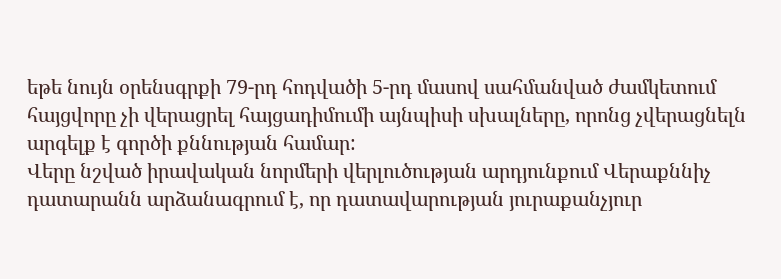եթե նույն օրենսգրքի 79-րդ հոդվածի 5-րդ մասով սահմանված ժամկետում հայցվորը չի վերացրել հայցադիմումի այնպիսի սխալները, որոնց չվերացնելն արգելք է գործի քննության համար:
Վերը նշված իրավական նորմերի վերլուծության արդյունքում Վերաքննիչ դատարանն արձանագրում է, որ դատավարության յուրաքանչյուր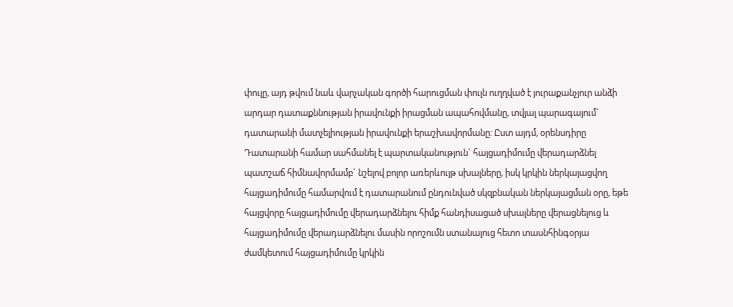փուլը, այդ թվում նաև վարչական գործի հարուցման փուլն ուղղված է յուրաքանչյուր անձի արդար դատաքննության իրավունքի իրացման ապահովմանը, տվյալ պարագայում` դատարանի մատչելիության իրավունքի երաշխավորմանը: Ըստ այդմ, օրենսդիրը Դատարանի համար սահմանել է պարտականություն` հայցադիմումը վերադարձնել պատշաճ հիմնավորմամբ` նշելով բոլոր առերևույթ սխալները, իսկ կրկին ներկայացվող հայցադիմումը համարվում է դատարանում ընդունված սկզբնական ներկայացման օրը, եթե հայցվորը հայցադիմումը վերադարձնելու հիմք հանդիսացած սխալները վերացնելուց և հայցադիմումը վերադարձնելու մասին որոշումն ստանալուց հետո տասնհինգօրյա ժամկետում հայցադիմումը կրկին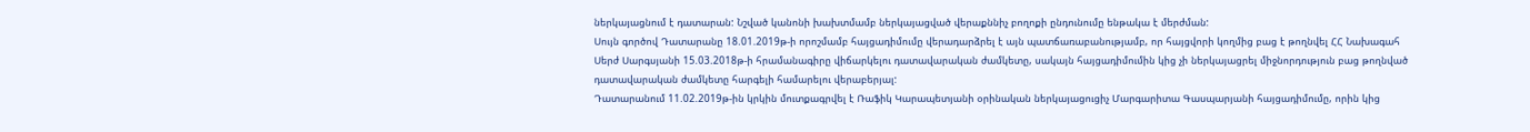ներկայացնում է դատարան: Նշված կանոնի խախտմամբ ներկայացված վերաքննիչ բողոքի ընդունումը ենթակա է մերժման:
Սույն գործով Դատարանը 18.01.2019թ-ի որոշմամբ հայցադիմումը վերադարձրել է այն պատճառաբանությամբ, որ հայցվորի կողմից բաց է թողնվել ՀՀ Նախագահ Սերժ Սարգսյանի 15.03.2018թ-ի հրամանագիրը վիճարկելու դատավարական ժամկետը, սակայն հայցադիմումին կից չի ներկայացրել միջնորդություն բաց թողնված դատավարական ժամկետը հարգելի համարելու վերաբերյալ:
Դատարանում 11.02.2019թ-ին կրկին մուտքագրվել է Ռաֆիկ Կարապետյանի օրինական ներկայացուցիչ Մարգարիտա Գասպարյանի հայցադիմումը, որին կից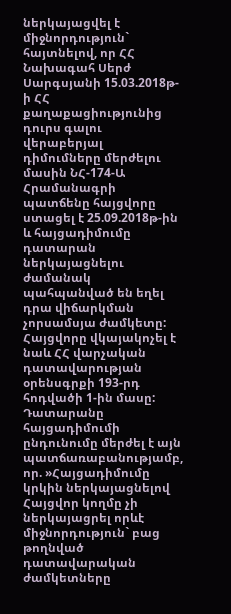ներկայացվել է միջնորդություն` հայտնելով, որ ՀՀ Նախագահ Սերժ Սարգսյանի 15.03.2018թ-ի ՀՀ քաղաքացիությունից դուրս գալու վերաբերյալ դիմումները մերժելու մասին ՆՀ-174-Ա Հրամանագրի պատճենը հայցվորը ստացել է 25.09.2018թ-ին և հայցադիմումը դատարան ներկայացնելու ժամանակ պահպանված են եղել դրա վիճարկման չորսամսյա ժամկետը: Հայցվորը վկայակոչել է նաև ՀՀ վարչական դատավարության օրենսգրքի 193-րդ հոդվածի 1-ին մասը:
Դատարանը հայցադիմումի ընդունումը մերժել է այն պատճառաբանությամբ, որ. »Հայցադիմումը կրկին ներկայացնելով Հայցվոր կողմը չի ներկայացրել որևէ միջնորդություն` բաց թողնված դատավարական ժամկետները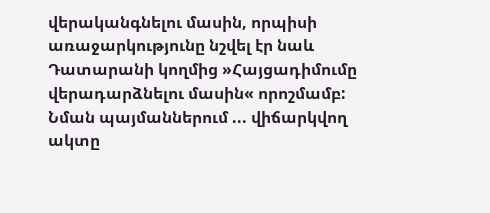վերականգնելու մասին, որպիսի առաջարկությունը նշվել էր նաև Դատարանի կողմից »Հայցադիմումը վերադարձնելու մասին« որոշմամբ: Նման պայմաններում ... վիճարկվող ակտը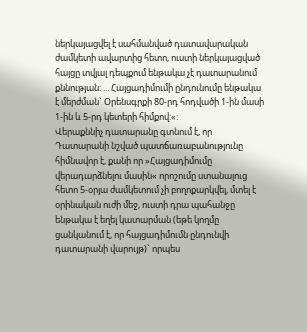ներկայացվել է սահմանված դատավարական ժամկետի ավարտից հետո, ուստի ներկայացված հայցը տվյալ դեպքում ենթակա չէ դատարանում քննության: ... Հայցադիմումի ընդունումը ենթակա է մերժման` Օրենսգրքի 80-րդ հոդվածի 1-ին մասի 1-ին և 5-րդ կետերի հիմքով:«:
Վերաքննիչ դատարանը գտնում է, որ Դատարանի նշված պատճառաբանությունը հիմնավոր է, քանի որ »Հայցադիմումը վերադարձնելու մասին« որոշումը ստանալուց հետո 5-օրյա ժամկետում չի բողոքարկվել, մտել է օրինական ուժի մեջ, ուստի դրա պահանջը ենթակա է եղել կատարման (եթե կողմը ցանկանում է, որ հայցադիմումն ընդունվի դատարանի վարույթ)` որպես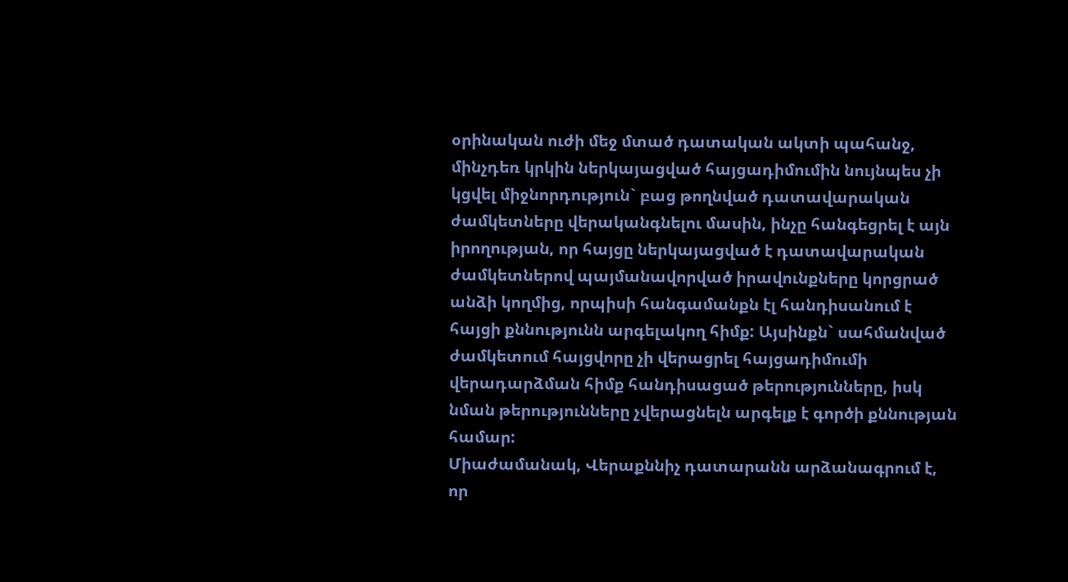օրինական ուժի մեջ մտած դատական ակտի պահանջ, մինչդեռ կրկին ներկայացված հայցադիմումին նույնպես չի կցվել միջնորդություն` բաց թողնված դատավարական ժամկետները վերականգնելու մասին, ինչը հանգեցրել է այն իրողության, որ հայցը ներկայացված է դատավարական ժամկետներով պայմանավորված իրավունքները կորցրած անձի կողմից, որպիսի հանգամանքն էլ հանդիսանում է հայցի քննությունն արգելակող հիմք: Այսինքն` սահմանված ժամկետում հայցվորը չի վերացրել հայցադիմումի վերադարձման հիմք հանդիսացած թերությունները, իսկ նման թերությունները չվերացնելն արգելք է գործի քննության համար:
Միաժամանակ, Վերաքննիչ դատարանն արձանագրում է, որ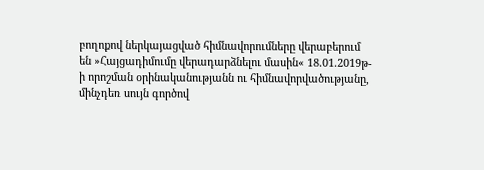բողոքով ներկայացված հիմնավորումները վերաբերում են »Հայցադիմումը վերադարձնելու մասին« 18.01.2019թ-ի որոշման օրինականությանն ու հիմնավորվածությանը, մինչդեռ սույն գործով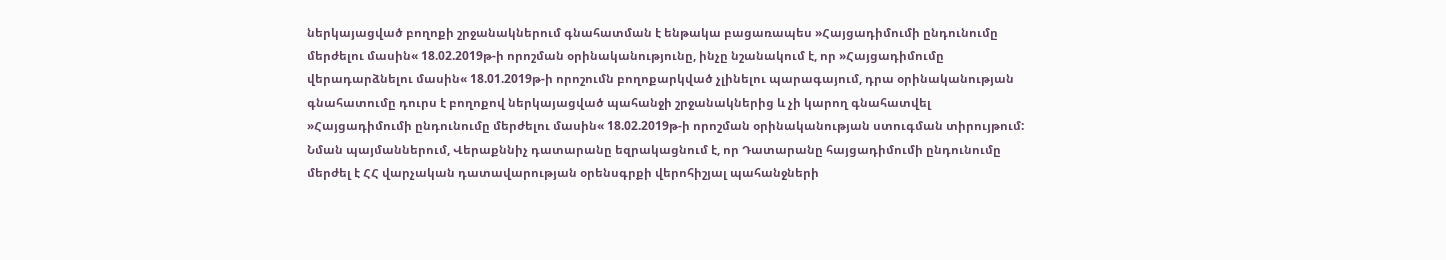ներկայացված բողոքի շրջանակներում գնահատման է ենթակա բացառապես »Հայցադիմումի ընդունումը մերժելու մասին« 18.02.2019թ-ի որոշման օրինականությունը, ինչը նշանակում է, որ »Հայցադիմումը վերադարձնելու մասին« 18.01.2019թ-ի որոշումն բողոքարկված չլինելու պարագայում, դրա օրինականության գնահատումը դուրս է բողոքով ներկայացված պահանջի շրջանակներից և չի կարող գնահատվել »Հայցադիմումի ընդունումը մերժելու մասին« 18.02.2019թ-ի որոշման օրինականության ստուգման տիրույթում:
Նման պայմաններում, Վերաքննիչ դատարանը եզրակացնում է, որ Դատարանը հայցադիմումի ընդունումը մերժել է ՀՀ վարչական դատավարության օրենսգրքի վերոհիշյալ պահանջների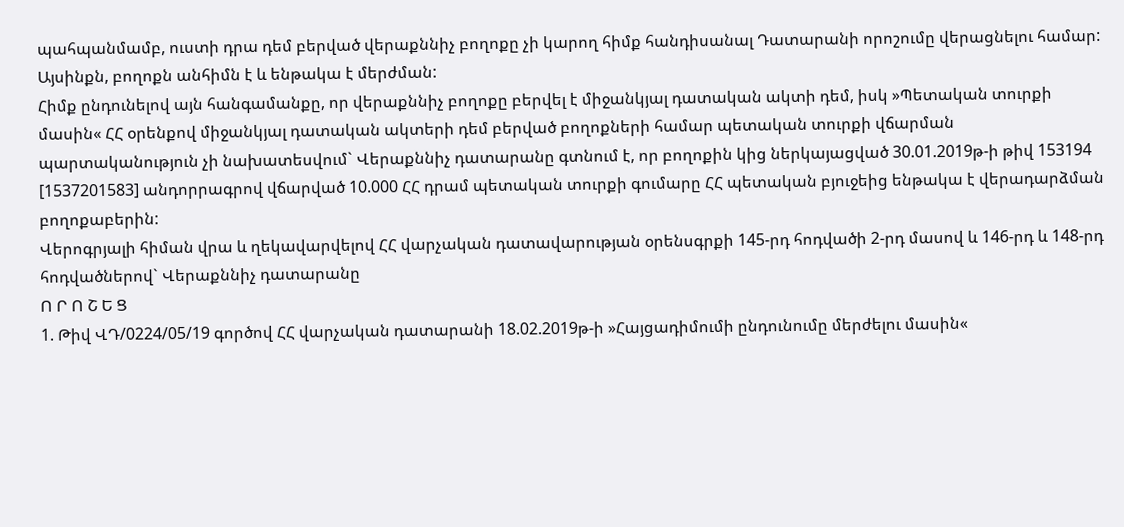պահպանմամբ, ուստի դրա դեմ բերված վերաքննիչ բողոքը չի կարող հիմք հանդիսանալ Դատարանի որոշումը վերացնելու համար: Այսինքն, բողոքն անհիմն է և ենթակա է մերժման:
Հիմք ընդունելով այն հանգամանքը, որ վերաքննիչ բողոքը բերվել է միջանկյալ դատական ակտի դեմ, իսկ »Պետական տուրքի մասին« ՀՀ օրենքով միջանկյալ դատական ակտերի դեմ բերված բողոքների համար պետական տուրքի վճարման պարտականություն չի նախատեսվում` Վերաքննիչ դատարանը գտնում է, որ բողոքին կից ներկայացված 30.01.2019թ-ի թիվ 153194 [1537201583] անդորրագրով վճարված 10.000 ՀՀ դրամ պետական տուրքի գումարը ՀՀ պետական բյուջեից ենթակա է վերադարձման բողոքաբերին:
Վերոգրյալի հիման վրա և ղեկավարվելով ՀՀ վարչական դատավարության օրենսգրքի 145-րդ հոդվածի 2-րդ մասով և 146-րդ և 148-րդ հոդվածներով` Վերաքննիչ դատարանը
Ո Ր Ո Շ Ե Ց
1. Թիվ ՎԴ/0224/05/19 գործով ՀՀ վարչական դատարանի 18.02.2019թ-ի »Հայցադիմումի ընդունումը մերժելու մասին«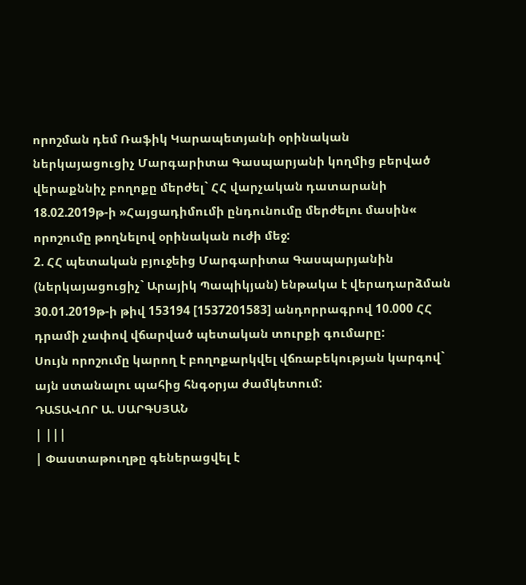որոշման դեմ Ռաֆիկ Կարապետյանի օրինական ներկայացուցիչ Մարգարիտա Գասպարյանի կողմից բերված վերաքննիչ բողոքը մերժել` ՀՀ վարչական դատարանի 18.02.2019թ-ի »Հայցադիմումի ընդունումը մերժելու մասին« որոշումը թողնելով օրինական ուժի մեջ:
2. ՀՀ պետական բյուջեից Մարգարիտա Գասպարյանին (ներկայացուցիչ` Արայիկ Պապիկյան) ենթակա է վերադարձման 30.01.2019թ-ի թիվ 153194 [1537201583] անդորրագրով 10.000 ՀՀ դրամի չափով վճարված պետական տուրքի գումարը:
Սույն որոշումը կարող է բողոքարկվել վճռաբեկության կարգով` այն ստանալու պահից հնգօրյա ժամկետում:
ԴԱՏԱՎՈՐ Ա. ՍԱՐԳՍՅԱՆ
| |||
| Փաստաթուղթը գեներացվել է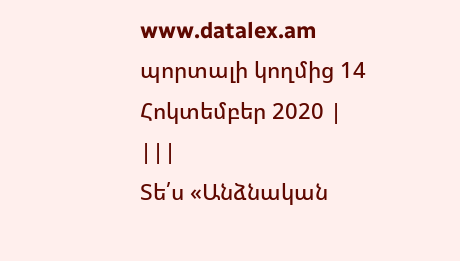www.datalex.am պորտալի կողմից 14 Հոկտեմբեր 2020 | |||
Տե՛ս «Անձնական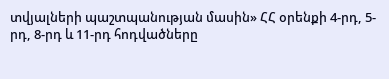տվյալների պաշտպանության մասին» ՀՀ օրենքի 4-րդ, 5-րդ, 8-րդ և 11-րդ հոդվածները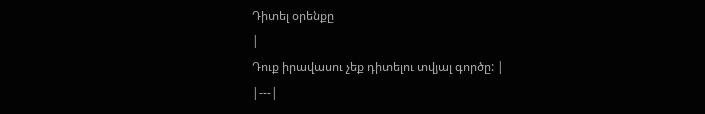Դիտել օրենքը
|
Դուք իրավասու չեք դիտելու տվյալ գործը: |
|---|